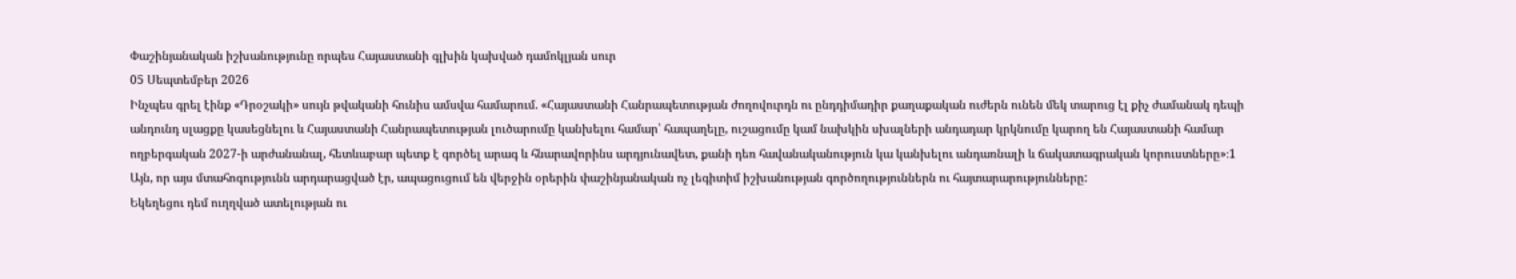Փաշինյանական իշխանությունը որպես Հայաստանի գլխին կախված դամոկլյան սուր
05 Սեպտեմբեր 2026
Ինչպես գրել էինք «Դրօշակի» սույն թվականի հունիս ամսվա համարում. «Հայաստանի Հանրապետության ժողովուրդն ու ընդդիմադիր քաղաքական ուժերն ունեն մեկ տարուց էլ քիչ ժամանակ դեպի անդունդ սլացքը կասեցնելու և Հայաստանի Հանրապետության լուծարումը կանխելու համար՝ հապաղելը, ուշացումը կամ նախկին սխալների անդադար կրկնումը կարող են Հայաստանի համար ողբերգական 2027-ի արժանանալ, հետևաբար պետք է գործել արագ և հնարավորինս արդյունավետ, քանի դեռ հավանականություն կա կանխելու անդառնալի և ճակատագրական կորուստները»։1 Այն, որ այս մտահոգությունն արդարացված էր, ապացուցում են վերջին օրերին փաշինյանական ոչ լեգիտիմ իշխանության գործողություններն ու հայտարարությունները:
Եկեղեցու դեմ ուղղված ատելության ու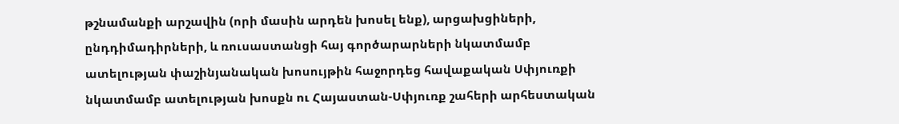թշնամանքի արշավին (որի մասին արդեն խոսել ենք), արցախցիների, ընդդիմադիրների, և ռուսաստանցի հայ գործարարների նկատմամբ ատելության փաշինյանական խոսույթին հաջորդեց հավաքական Սփյուռքի նկատմամբ ատելության խոսքն ու Հայաստան-Սփյուռք շահերի արհեստական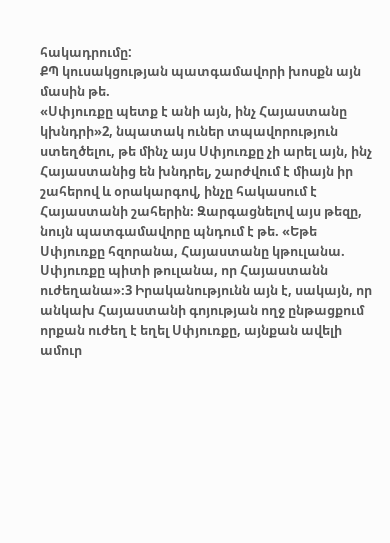հակադրումը:
ՔՊ կուսակցության պատգամավորի խոսքն այն մասին թե.
«Սփյուռքը պետք է անի այն, ինչ Հայաստանը կխնդրի»2, նպատակ ուներ տպավորություն ստեղծելու, թե մինչ այս Սփյուռքը չի արել այն, ինչ Հայաստանից են խնդրել, շարժվում է միայն իր շահերով և օրակարգով, ինչը հակասում է Հայաստանի շահերին։ Զարգացնելով այս թեզը, նույն պատգամավորը պնդում է թե. «Եթե Սփյուռքը հզորանա, Հայաստանը կթուլանա. Սփյուռքը պիտի թուլանա, որ Հայաստանն ուժեղանա»։3 Իրականությունն այն է, սակայն, որ անկախ Հայաստանի գոյության ողջ ընթացքում որքան ուժեղ է եղել Սփյուռքը, այնքան ավելի ամուր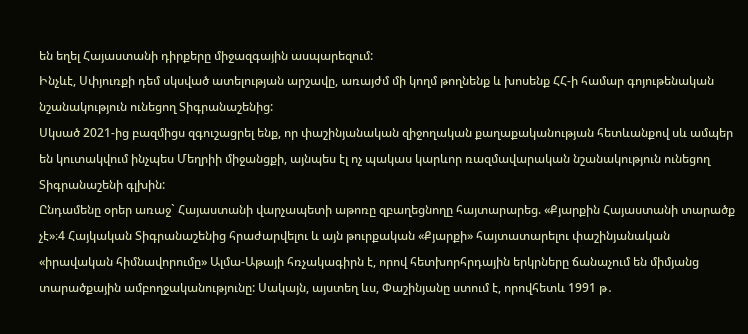են եղել Հայաստանի դիրքերը միջազգային ասպարեզում:
Ինչևէ, Սփյուռքի դեմ սկսված ատելության արշավը, առայժմ մի կողմ թողնենք և խոսենք ՀՀ-ի համար գոյութենական նշանակություն ունեցող Տիգրանաշենից:
Սկսած 2021-ից բազմիցս զգուշացրել ենք, որ փաշինյանական զիջողական քաղաքականության հետևանքով սև ամպեր են կուտակվում ինչպես Մեղրիի միջանցքի, այնպես էլ ոչ պակաս կարևոր ռազմավարական նշանակություն ունեցող Տիգրանաշենի գլխին:
Ընդամենը օրեր առաջ` Հայաստանի վարչապետի աթոռը զբաղեցնողը հայտարարեց. «Քյարքին Հայաստանի տարածք չէ»։4 Հայկական Տիգրանաշենից հրաժարվելու և այն թուրքական «Քյարքի» հայտատարելու փաշինյանական «իրավական հիմնավորումը» Ալմա-Աթայի հռչակագիրն է, որով հետխորհրդային երկրները ճանաչում են միմյանց տարածքային ամբողջականությունը: Սակայն, այստեղ ևս, Փաշինյանը ստում է, որովհետև 1991 թ․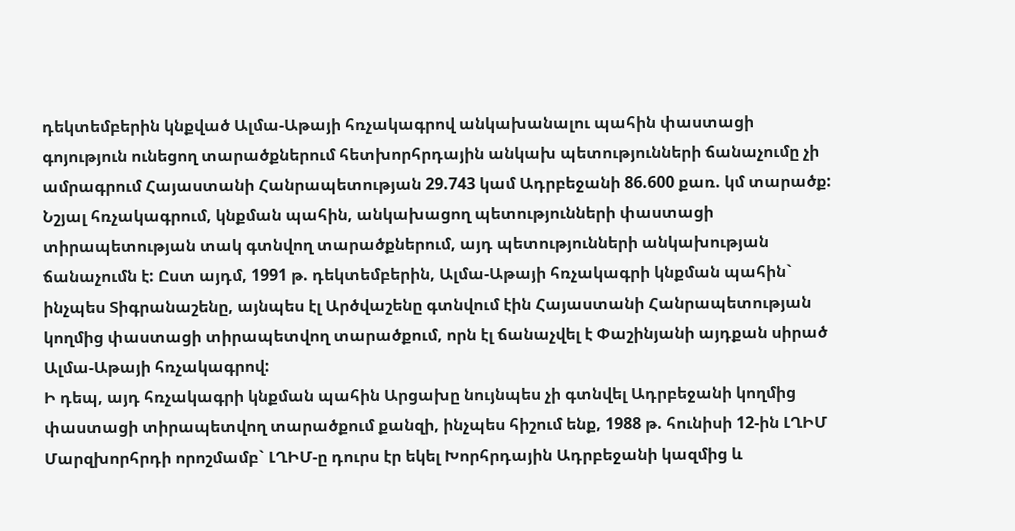դեկտեմբերին կնքված Ալմա-Աթայի հռչակագրով անկախանալու պահին փաստացի գոյություն ունեցող տարածքներում հետխորհրդային անկախ պետությունների ճանաչումը չի ամրագրում Հայաստանի Հանրապետության 29.743 կամ Ադրբեջանի 86.600 քառ. կմ տարածք: Նշյալ հռչակագրում, կնքման պահին, անկախացող պետությունների փաստացի տիրապետության տակ գտնվող տարածքներում, այդ պետությունների անկախության ճանաչումն է: Ըստ այդմ, 1991 թ. դեկտեմբերին, Ալմա-Աթայի հռչակագրի կնքման պահին` ինչպես Տիգրանաշենը, այնպես էլ Արծվաշենը գտնվում էին Հայաստանի Հանրապետության կողմից փաստացի տիրապետվող տարածքում, որն էլ ճանաչվել է Փաշինյանի այդքան սիրած Ալմա-Աթայի հռչակագրով:
Ի դեպ, այդ հռչակագրի կնքման պահին Արցախը նույնպես չի գտնվել Ադրբեջանի կողմից փաստացի տիրապետվող տարածքում քանզի, ինչպես հիշում ենք, 1988 թ. հունիսի 12-ին ԼՂԻՄ Մարզխորհրդի որոշմամբ` ԼՂԻՄ-ը դուրս էր եկել Խորհրդային Ադրբեջանի կազմից և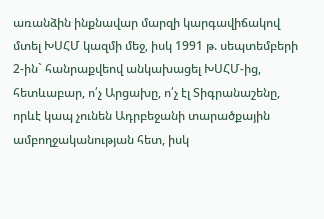առանձին ինքնավար մարզի կարգավիճակով մտել ԽՍՀՄ կազմի մեջ, իսկ 1991 թ. սեպտեմբերի 2-ին` հանրաքվեով անկախացել ԽՍՀՄ-ից, հետևաբար, ո՛չ Արցախը, ո՛չ էլ Տիգրանաշենը, որևէ կապ չունեն Ադրբեջանի տարածքային ամբողջականության հետ, իսկ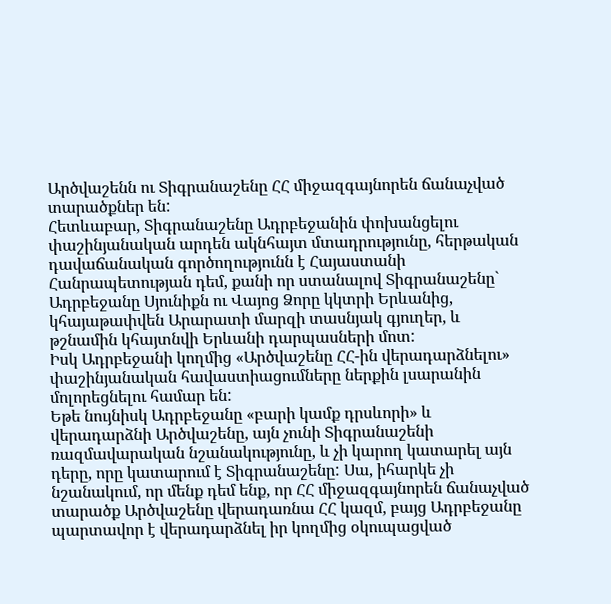Արծվաշենն ու Տիգրանաշենը ՀՀ միջազգայնորեն ճանաչված տարածքներ են:
Հետևաբար, Տիգրանաշենը Ադրբեջանին փոխանցելու փաշինյանական արդեն ակնհայտ մտադրությունը, հերթական դավաճանական գործողությունն է Հայաստանի Հանրապետության դեմ, քանի որ ստանալով Տիգրանաշենը` Ադրբեջանը Սյունիքն ու Վայոց Ձորը կկտրի Երևանից, կհայաթափվեն Արարատի մարզի տասնյակ գյուղեր, և թշնամին կհայտնվի Երևանի դարպասների մոտ:
Իսկ Ադրբեջանի կողմից «Արծվաշենը ՀՀ-ին վերադարձնելու» փաշինյանական հավաստիացումները ներքին լսարանին մոլորեցնելու համար են:
Եթե նույնիսկ Ադրբեջանը «բարի կամք դրսևորի» և վերադարձնի Արծվաշենը, այն չունի Տիգրանաշենի ռազմավարական նշանակությունը, և չի կարող կատարել այն դերը, որը կատարում է Տիգրանաշենը: Սա, իհարկե չի նշանակում, որ մենք դեմ ենք, որ ՀՀ միջազգայնորեն ճանաչված տարածք Արծվաշենը վերադառնա ՀՀ կազմ, բայց Ադրբեջանը պարտավոր է վերադարձնել իր կողմից օկուպացված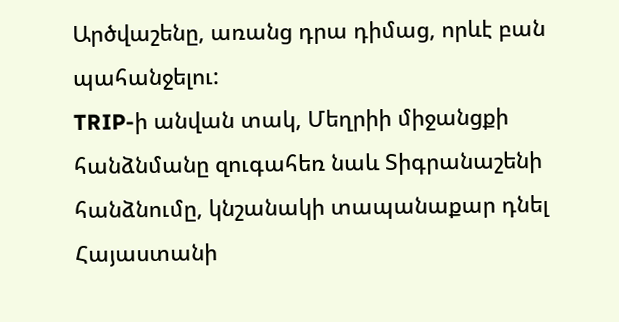Արծվաշենը, առանց դրա դիմաց, որևէ բան պահանջելու:
TRIP-ի անվան տակ, Մեղրիի միջանցքի հանձնմանը զուգահեռ նաև Տիգրանաշենի հանձնումը, կնշանակի տապանաքար դնել Հայաստանի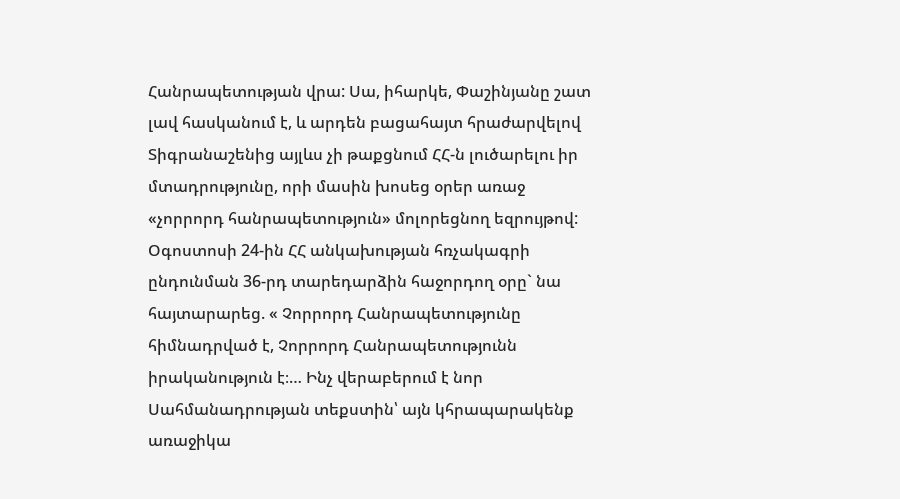Հանրապետության վրա: Սա, իհարկե, Փաշինյանը շատ լավ հասկանում է, և արդեն բացահայտ հրաժարվելով Տիգրանաշենից այլևս չի թաքցնում ՀՀ-ն լուծարելու իր մտադրությունը, որի մասին խոսեց օրեր առաջ «չորրորդ հանրապետություն» մոլորեցնող եզրույթով:
Օգոստոսի 24-ին ՀՀ անկախության հռչակագրի ընդունման 36-րդ տարեդարձին հաջորդող օրը` նա հայտարարեց. « Չորրորդ Հանրապետությունը հիմնադրված է, Չորրորդ Հանրապետությունն իրականություն է։… Ինչ վերաբերում է նոր Սահմանադրության տեքստին՝ այն կհրապարակենք առաջիկա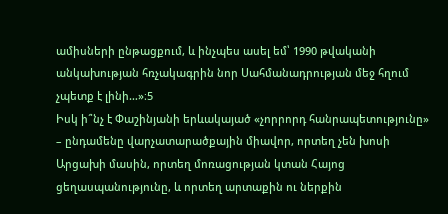ամիսների ընթացքում, և ինչպես ասել եմ՝ 1990 թվականի անկախության հռչակագրին նոր Սահմանադրության մեջ հղում չպետք է լինի…»։5
Իսկ ի՞նչ է Փաշինյանի երևակայած «չորրորդ հանրապետությունը» – ընդամենը վարչատարածքային միավոր, որտեղ չեն խոսի Արցախի մասին, որտեղ մոռացության կտան Հայոց ցեղասպանությունը, և որտեղ արտաքին ու ներքին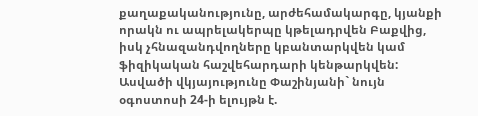քաղաքականությունը, արժեհամակարգը, կյանքի որակն ու ապրելակերպը կթելադրվեն Բաքվից, իսկ չհնազանդվողները կբանտարկվեն կամ ֆիզիկական հաշվեհարդարի կենթարկվեն: Ասվածի վկյայությունը Փաշինյանի` նույն օգոստոսի 24-ի ելույթն է.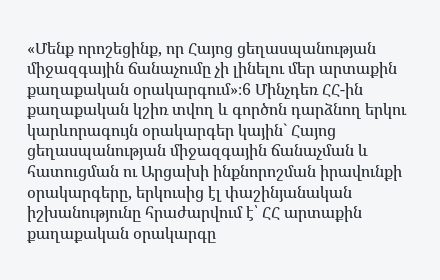«Մենք որոշեցինք, որ Հայոց ցեղասպանության միջազգային ճանաչումը չի լինելու մեր արտաքին քաղաքական օրակարգում»։6 Մինչդեռ ՀՀ-ին քաղաքական կշիռ տվող և գործոն դարձնող երկու կարևորագույն օրակարգեր կային` Հայոց ցեղասպանության միջազգային ճանաչման և հատուցման ու Արցախի ինքնորոշման իրավունքի օրակարգերը, երկուսից էլ փաշինյանական իշխանությունը հրաժարվում է՝ ՀՀ արտաքին քաղաքական օրակարգը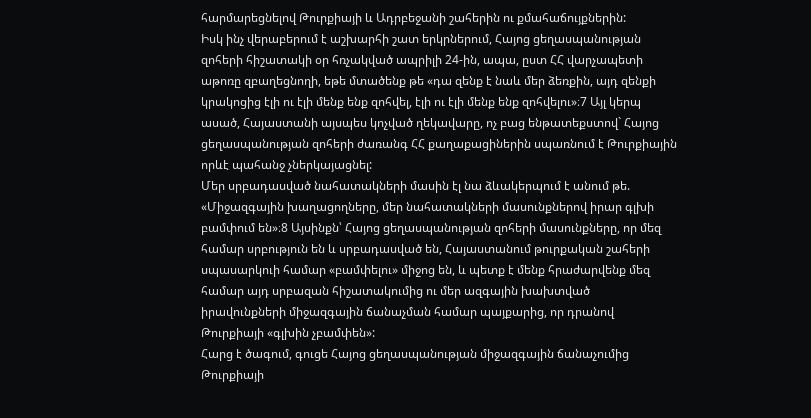հարմարեցնելով Թուրքիայի և Ադրբեջանի շահերին ու քմահաճույքներին:
Իսկ ինչ վերաբերում է աշխարհի շատ երկրներում, Հայոց ցեղասպանության զոհերի հիշատակի օր հռչակված ապրիլի 24-ին, ապա, ըստ ՀՀ վարչապետի աթոռը զբաղեցնողի, եթե մտածենք թե «դա զենք է նաև մեր ձեռքին, այդ զենքի կրակոցից էլի ու էլի մենք ենք զոհվել, էլի ու էլի մենք ենք զոհվելու»։7 Այլ կերպ ասած, Հայաստանի այսպես կոչված ղեկավարը, ոչ բաց ենթատեքստով` Հայոց ցեղասպանության զոհերի ժառանգ ՀՀ քաղաքացիներին սպառնում է Թուրքիային որևէ պահանջ չներկայացնել:
Մեր սրբադասված նահատակների մասին էլ նա ձևակերպում է անում թե. «Միջազգային խաղացողները, մեր նահատակների մասունքներով իրար գլխի բամփում են»։8 Այսինքն՝ Հայոց ցեղասպանության զոհերի մասունքները, որ մեզ համար սրբություն են և սրբադասված են, Հայաստանում թուրքական շահերի սպասարկուի համար «բամփելու» միջոց են, և պետք է մենք հրաժարվենք մեզ համար այդ սրբազան հիշատակումից ու մեր ազգային խախտված իրավունքների միջազգային ճանաչման համար պայքարից, որ դրանով Թուրքիայի «գլխին չբամփեն»:
Հարց է ծագում, գուցե Հայոց ցեղասպանության միջազգային ճանաչումից Թուրքիայի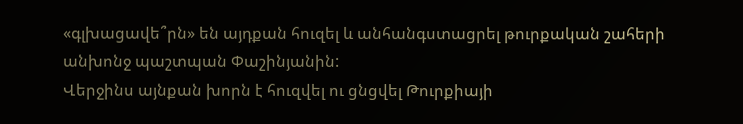«գլխացավե՞րն» են այդքան հուզել և անհանգստացրել թուրքական շահերի անխոնջ պաշտպան Փաշինյանին:
Վերջինս այնքան խորն է հուզվել ու ցնցվել Թուրքիայի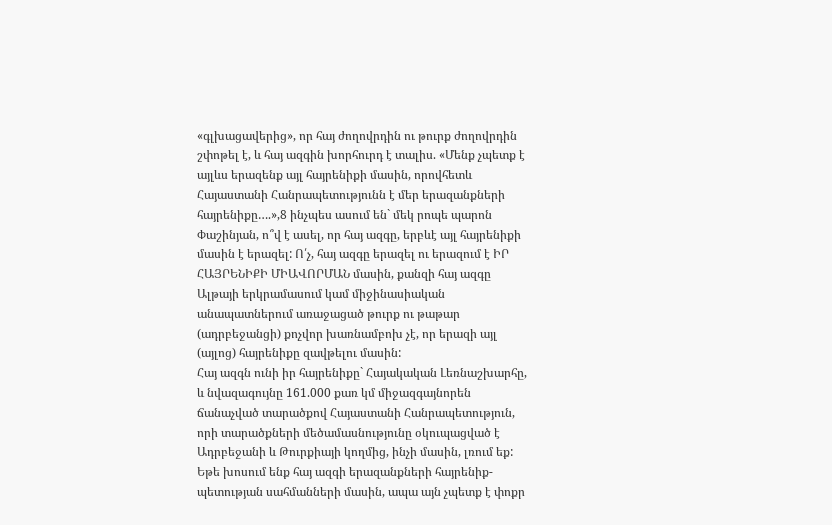«գլխացավերից», որ հայ ժողովրդին ու թուրք ժողովրդին շփոթել է, և հայ ազգին խորհուրդ է տալիս. «Մենք չպետք է այլևս երազենք այլ հայրենիքի մասին, որովհետև Հայաստանի Հանրապետությունն է մեր երազանքների հայրենիքը….»,8 ինչպես ասում են` մեկ րոպե պարոն Փաշինյան, ո՞վ է ասել, որ հայ ազգը, երբևէ այլ հայրենիքի մասին է երազել: Ո՛չ, հայ ազգը երազել ու երազում է ԻՐ ՀԱՅՐԵՆԻՔԻ ՄԻԱՎՈՐՄԱՆ մասին, քանզի հայ ազգը Ալթայի երկրամասում կամ միջինասիական անապատներում առաջացած թուրք ու թաթար (ադրբեջանցի) քոչվոր խառնամբոխ չէ, որ երազի այլ (այլոց) հայրենիքը զավթելու մասին:
Հայ ազգն ունի իր հայրենիքը` Հայակական Լեռնաշխարհը, և նվազագույնը 161.000 քառ կմ միջազգայնորեն ճանաչված տարածքով Հայաստանի Հանրապետություն, որի տարածքների մեծամասնությունը օկուպացված է Ադրբեջանի և Թուրքիայի կողմից, ինչի մասին, լռում եք:
Եթե խոսում ենք հայ ազգի երազանքների հայրենիք-պետության սահմանների մասին, ապա այն չպետք է փոքր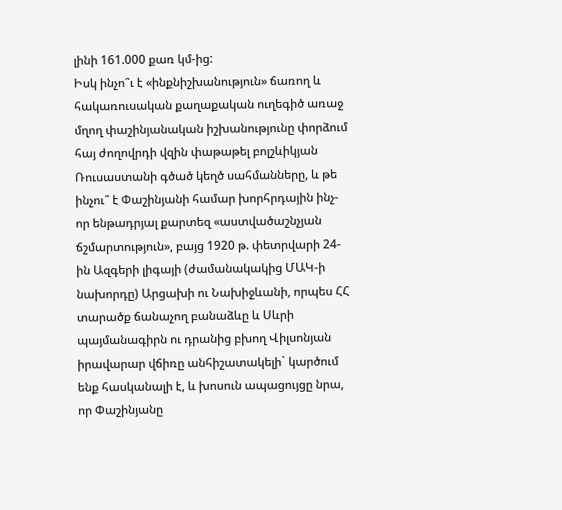լինի 161.000 քառ կմ-ից:
Իսկ ինչո՞ւ է «ինքնիշխանություն» ճառող և հակառուսական քաղաքական ուղեգիծ առաջ մղող փաշինյանական իշխանությունը փորձում հայ ժողովրդի վզին փաթաթել բոլշևիկյան Ռուսաստանի գծած կեղծ սահմանները, և թե ինչու՞ է Փաշինյանի համար խորհրդային ինչ-որ ենթադրյալ քարտեզ «աստվածաշնչյան ճշմարտություն», բայց 1920 թ. փետրվարի 24-ին Ազգերի լիգայի (ժամանակակից ՄԱԿ-ի նախորդը) Արցախի ու Նախիջևանի, որպես ՀՀ տարածք ճանաչող բանաձևը և Սևրի պայմանագիրն ու դրանից բխող Վիլսոնյան իրավարար վճիռը անհիշատակելի` կարծում ենք հասկանալի է, և խոսուն ապացույցը նրա, որ Փաշինյանը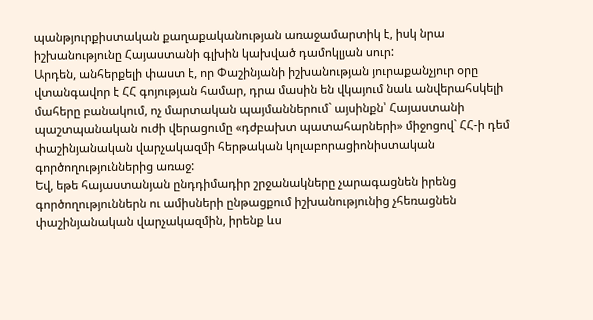պանթյուրքիստական քաղաքականության առաջամարտիկ է, իսկ նրա իշխանությունը Հայաստանի գլխին կախված դամոկլյան սուր:
Արդեն, անհերքելի փաստ է, որ Փաշինյանի իշխանության յուրաքանչյուր օրը վտանգավոր է ՀՀ գոյության համար, դրա մասին են վկայում նաև անվերահսկելի մահերը բանակում, ոչ մարտական պայմաններում` այսինքն՝ Հայաստանի պաշտպանական ուժի վերացումը «դժբախտ պատահարների» միջոցով` ՀՀ-ի դեմ փաշինյանական վարչակազմի հերթական կոլաբորացիոնիստական գործողություններից առաջ:
Եվ, եթե հայաստանյան ընդդիմադիր շրջանակները չարագացնեն իրենց գործողություններն ու ամիսների ընթացքում իշխանությունից չհեռացնեն փաշինյանական վարչակազմին, իրենք ևս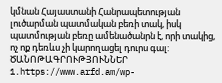կմնան Հայաստանի Հանրապետության լուծարման պատմական բեռի տակ, իսկ պատմության բեռը ամենածանրն է, որի տակից, ոչ ոք դեռևս չի կարողացել դուրս գալ:
ԾԱՆՈԹԱԳՐՈՒԹՅՈՒՆՆԵՐ
1.https://www.arfd.am/wp-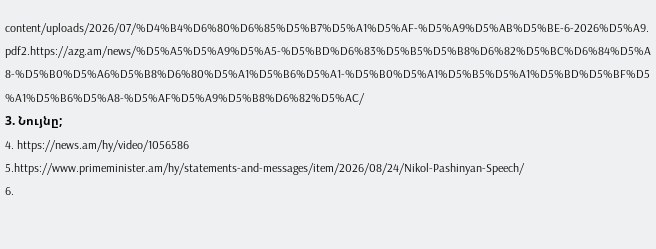content/uploads/2026/07/%D4%B4%D6%80%D6%85%D5%B7%D5%A1%D5%AF-%D5%A9%D5%AB%D5%BE-6-2026%D5%A9.pdf2.https://azg.am/news/%D5%A5%D5%A9%D5%A5-%D5%BD%D6%83%D5%B5%D5%B8%D6%82%D5%BC%D6%84%D5%A8-%D5%B0%D5%A6%D5%B8%D6%80%D5%A1%D5%B6%D5%A1-%D5%B0%D5%A1%D5%B5%D5%A1%D5%BD%D5%BF%D5%A1%D5%B6%D5%A8-%D5%AF%D5%A9%D5%B8%D6%82%D5%AC/
3. Նույնը;
4. https://news.am/hy/video/1056586
5.https://www.primeminister.am/hy/statements-and-messages/item/2026/08/24/Nikol-Pashinyan-Speech/
6.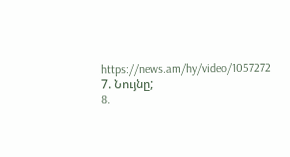https://news.am/hy/video/1057272
7. Նույնը;
8.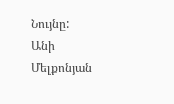Նույնը:
Անի Մելքոնյան